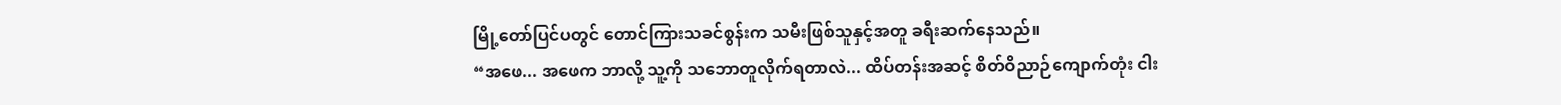မြို့တော်ပြင်ပတွင် တောင်ကြားသခင်စွန်းက သမီးဖြစ်သူနှင့်အတူ ခရီးဆက်နေသည်။
“အဖေ... အဖေက ဘာလို့ သူ့ကို သဘောတူလိုက်ရတာလဲ... ထိပ်တန်းအဆင့် စိတ်ဝိညာဉ်ကျောက်တုံး ငါး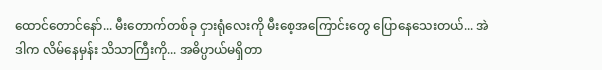ထောင်တောင်နော်... မီးတောက်တစ်ခု ငှားရုံလေးကို မီးစေ့အကြောင်းတွေ ပြောနေသေးတယ်... အဲဒါက လိမ်နေမှန်း သိသာကြီးကို... အဓိပ္ပာယ်မရှိတာ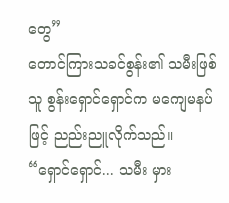တွေ”
တောင်ကြားသခင်စွန်း၏ သမီးဖြစ်သူ စွန်းရှောင်ရှောင်က မကျေမနပ်ဖြင့် ညည်းညူလိုက်သည်။
“ရှောင်ရှောင်... သမီး မှား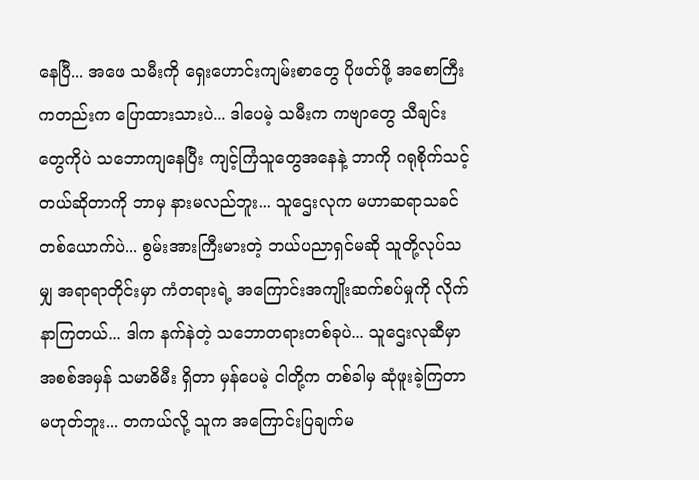နေပြီ... အဖေ သမီးကို ရှေးဟောင်းကျမ်းစာတွေ ပိုဖတ်ဖို့ အစောကြီးကတည်းက ပြောထားသားပဲ... ဒါပေမဲ့ သမီးက ကဗျာတွေ သီချင်းတွေကိုပဲ သဘောကျနေပြီး ကျင့်ကြံသူတွေအနေနဲ့ ဘာကို ဂရုစိုက်သင့်တယ်ဆိုတာကို ဘာမှ နားမလည်ဘူး... သူဌေးလုက မဟာဆရာသခင်တစ်ယောက်ပဲ... စွမ်းအားကြီးမားတဲ့ ဘယ်ပညာရှင်မဆို သူတို့လုပ်သမျှ အရာရာတိုင်းမှာ ကံတရားရဲ့ အကြောင်းအကျိုးဆက်စပ်မှုကို လိုက်နာကြတယ်... ဒါက နက်နဲတဲ့ သဘောတရားတစ်ခုပဲ... သူဌေးလုဆီမှာ အစစ်အမှန် သမာဓိမီး ရှိတာ မှန်ပေမဲ့ ငါတို့က တစ်ခါမှ ဆုံဖူးခဲ့ကြတာ မဟုတ်ဘူး... တကယ်လို့ သူက အကြောင်းပြချက်မ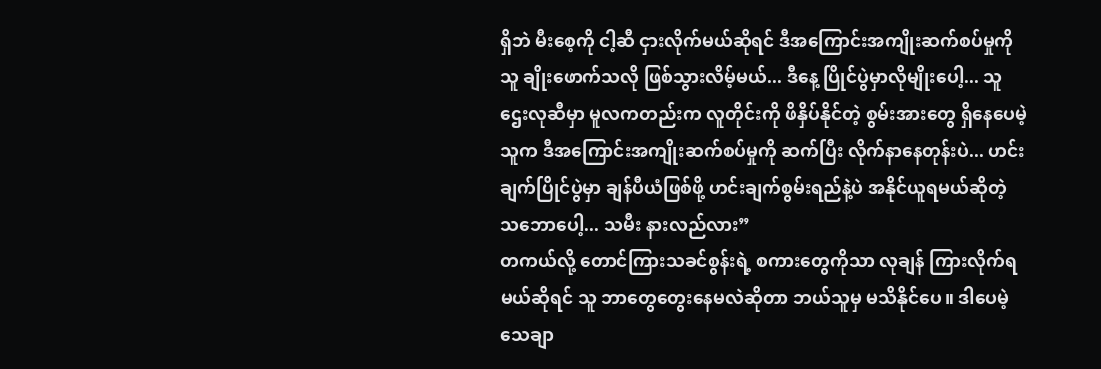ရှိဘဲ မီးစေ့ကို ငါ့ဆီ ငှားလိုက်မယ်ဆိုရင် ဒီအကြောင်းအကျိုးဆက်စပ်မှုကို သူ ချိုးဖောက်သလို ဖြစ်သွားလိမ့်မယ်... ဒီနေ့ ပြိုင်ပွဲမှာလိုမျိုးပေါ့... သူဌေးလုဆီမှာ မူလကတည်းက လူတိုင်းကို ဖိနှိပ်နိုင်တဲ့ စွမ်းအားတွေ ရှိနေပေမဲ့ သူက ဒီအကြောင်းအကျိုးဆက်စပ်မှုကို ဆက်ပြီး လိုက်နာနေတုန်းပဲ... ဟင်းချက်ပြိုင်ပွဲမှာ ချန်ပီယံဖြစ်ဖို့ ဟင်းချက်စွမ်းရည်နဲ့ပဲ အနိုင်ယူရမယ်ဆိုတဲ့ သဘောပေါ့... သမီး နားလည်လား”
တကယ်လို့ တောင်ကြားသခင်စွန်းရဲ့ စကားတွေကိုသာ လုချန် ကြားလိုက်ရမယ်ဆိုရင် သူ ဘာတွေတွေးနေမလဲဆိုတာ ဘယ်သူမှ မသိနိုင်ပေ။ ဒါပေမဲ့ သေချာ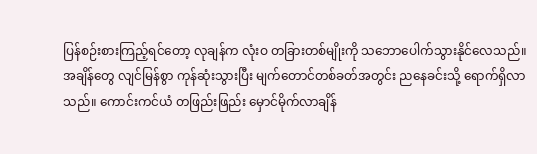ပြန်စဉ်းစားကြည့်ရင်တော့ လုချန်က လုံးဝ တခြားတစ်မျိုးကို သဘောပေါက်သွားနိုင်လေသည်။
အချိန်တွေ လျင်မြန်စွာ ကုန်ဆုံးသွားပြီး မျက်တောင်တစ်ခတ်အတွင်း ညနေခင်းသို့ ရောက်ရှိလာသည်။ ကောင်းကင်ယံ တဖြည်းဖြည်း မှောင်မိုက်လာချိန်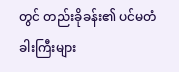တွင် တည်းခိုခန်း၏ ပင်မတံခါးကြီးများ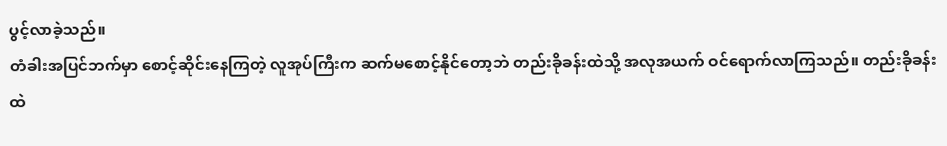ပွင့်လာခဲ့သည်။
တံခါးအပြင်ဘက်မှာ စောင့်ဆိုင်းနေကြတဲ့ လူအုပ်ကြီးက ဆက်မစောင့်နိုင်တော့ဘဲ တည်းခိုခန်းထဲသို့ အလုအယက် ဝင်ရောက်လာကြသည်။ တည်းခိုခန်းထဲ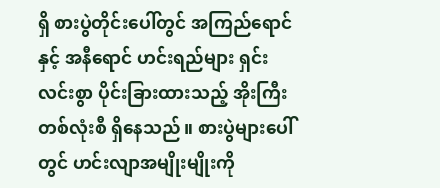ရှိ စားပွဲတိုင်းပေါ်တွင် အကြည်ရောင်နှင့် အနီရောင် ဟင်းရည်များ ရှင်းလင်းစွာ ပိုင်းခြားထားသည့် အိုးကြီးတစ်လုံးစီ ရှိနေသည်။ စားပွဲများပေါ်တွင် ဟင်းလျာအမျိုးမျိုးကို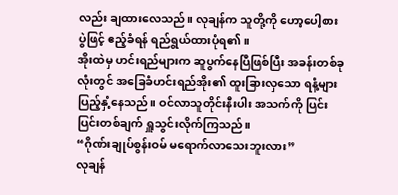လည်း ချထားလေသည်။ လုချန်က သူတို့ကို ဟော့ပေါ့စားပွဲဖြင့် ဧည့်ခံရန် ရည်ရွယ်ထားပုံရ၏။
အိုးထဲမှ ဟင်းရည်များက ဆူပွက်နေပြီဖြစ်ပြီး အခန်းတစ်ခုလုံးတွင် အခြေခံဟင်းရည်အိုး၏ ထူးခြားလှသော ရနံ့များ ပြည့်နှံ့နေသည်။ ဝင်လာသူတိုင်းနီးပါး အသက်ကို ပြင်းပြင်းတစ်ချက် ရှူသွင်းလိုက်ကြသည်။
“ဂိုဏ်းချုပ်စွန်းဝမ် မရောက်လာသေးဘူးလား”
လုချန်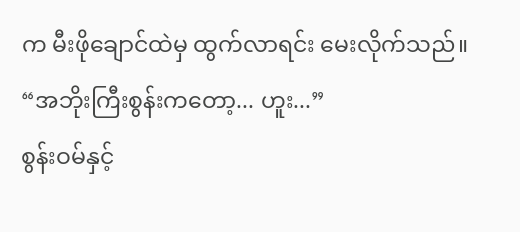က မီးဖိုချောင်ထဲမှ ထွက်လာရင်း မေးလိုက်သည်။
“အဘိုးကြီးစွန်းကတော့... ဟူး...”
စွန်းဝမ်နှင့်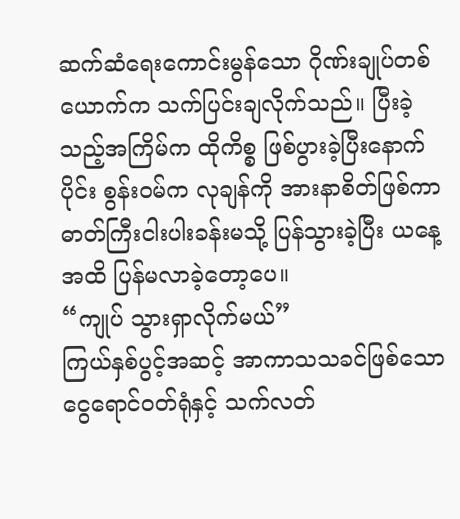ဆက်ဆံရေးကောင်းမွန်သော ဂိုဏ်းချုပ်တစ်ယောက်က သက်ပြင်းချလိုက်သည်။ ပြီးခဲ့သည့်အကြိမ်က ထိုကိစ္စ ဖြစ်ပွားခဲ့ပြီးနောက်ပိုင်း စွန်းဝမ်က လုချန်ကို အားနာစိတ်ဖြစ်ကာ ဓာတ်ကြီးငါးပါးခန်းမသို့ ပြန်သွားခဲ့ပြီး ယနေ့အထိ ပြန်မလာခဲ့တော့ပေ။
“ကျုပ် သွားရှာလိုက်မယ်”
ကြယ်နှစ်ပွင့်အဆင့် အာကာသသခင်ဖြစ်သော ငွေရောင်ဝတ်ရုံနှင့် သက်လတ်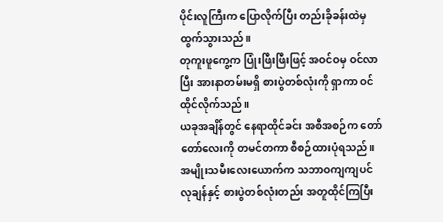ပိုင်းလူကြီးက ပြောလိုက်ပြီး တည်းခိုခန်းထဲမှ ထွက်သွားသည်။
တုကူးဖူကွေ့က ပြုံးဖြီးဖြီးဖြင့် အဝင်ဝမှ ဝင်လာပြီး အားနာတမ်းမရှိ စားပွဲတစ်လုံးကို ရှာကာ ဝင်ထိုင်လိုက်သည်။
ယခုအချိန်တွင် နေရာထိုင်ခင်း အစီအစဉ်က တော်တော်လေးကို တမင်တကာ စီစဉ်ထားပုံရသည်။ အမျိုးသမီးလေးယောက်က သဘာဝကျကျပင် လုချန်နှင့် စားပွဲတစ်လုံးတည်း အတူထိုင်ကြပြီး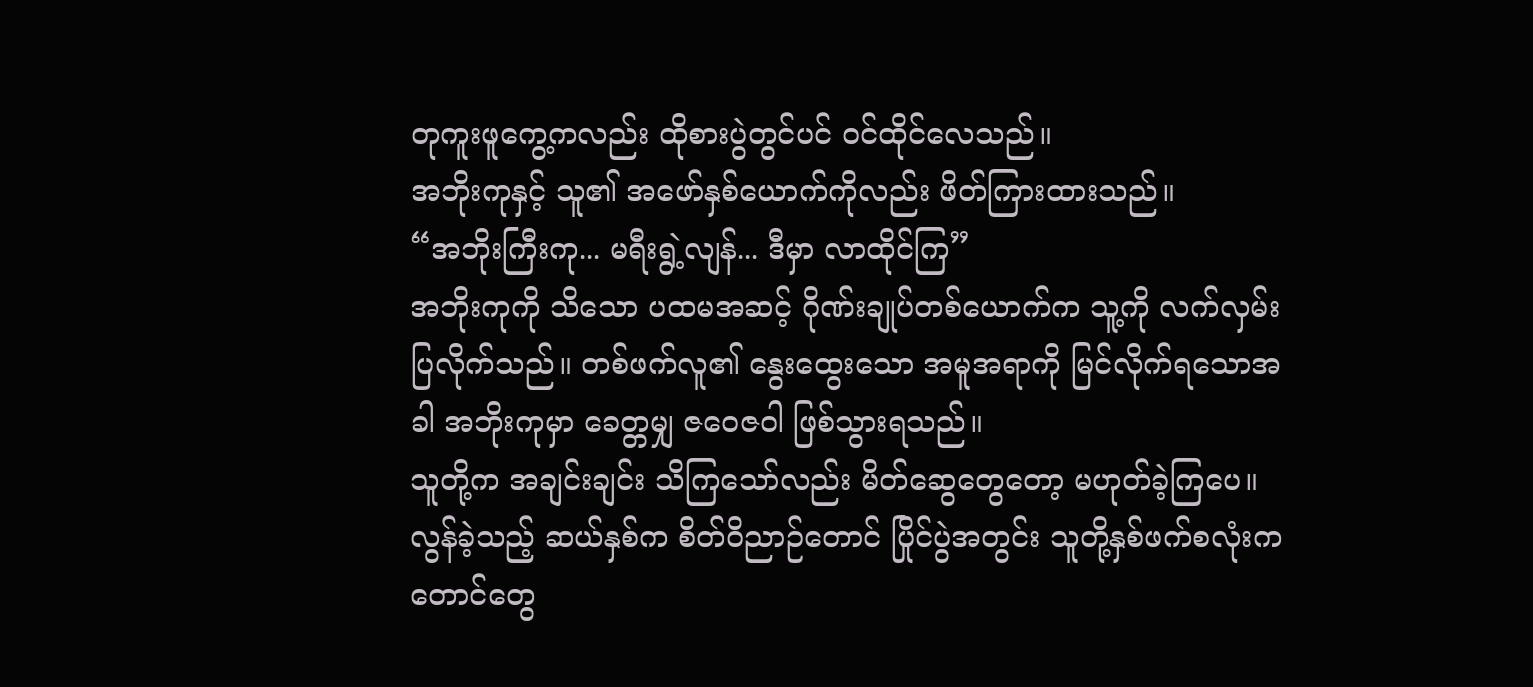တုကူးဖူကွေ့ကလည်း ထိုစားပွဲတွင်ပင် ဝင်ထိုင်လေသည်။
အဘိုးကုနှင့် သူ၏ အဖော်နှစ်ယောက်ကိုလည်း ဖိတ်ကြားထားသည်။
“အဘိုးကြီးကု... မရီးရွဲ့လျန်... ဒီမှာ လာထိုင်ကြ”
အဘိုးကုကို သိသော ပထမအဆင့် ဂိုဏ်းချုပ်တစ်ယောက်က သူ့ကို လက်လှမ်းပြလိုက်သည်။ တစ်ဖက်လူ၏ နွေးထွေးသော အမူအရာကို မြင်လိုက်ရသောအခါ အဘိုးကုမှာ ခေတ္တမျှ ဇဝေဇဝါ ဖြစ်သွားရသည်။
သူတို့က အချင်းချင်း သိကြသော်လည်း မိတ်ဆွေတွေတော့ မဟုတ်ခဲ့ကြပေ။ လွန်ခဲ့သည့် ဆယ်နှစ်က စိတ်ဝိညာဉ်တောင် ပြိုင်ပွဲအတွင်း သူတို့နှစ်ဖက်စလုံးက တောင်တွေ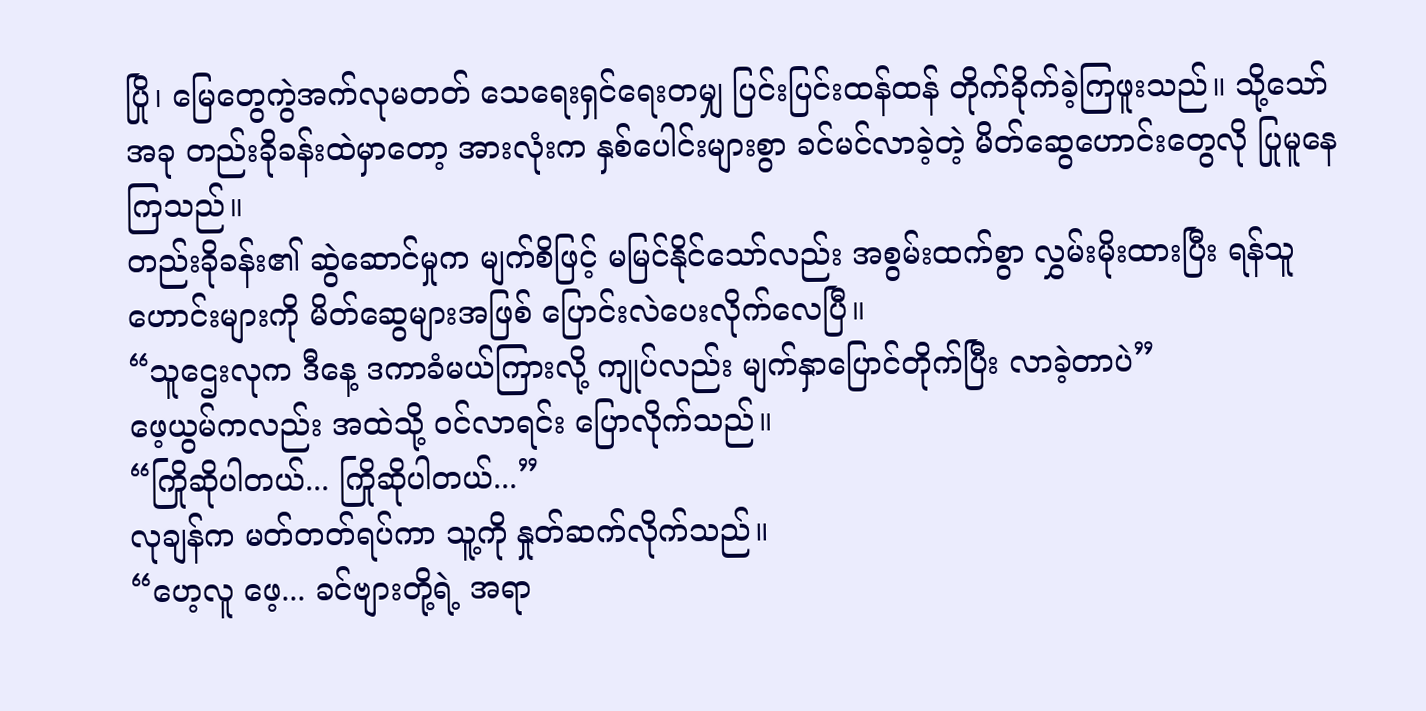ပြို၊ မြေတွေကွဲအက်လုမတတ် သေရေးရှင်ရေးတမျှ ပြင်းပြင်းထန်ထန် တိုက်ခိုက်ခဲ့ကြဖူးသည်။ သို့သော် အခု တည်းခိုခန်းထဲမှာတော့ အားလုံးက နှစ်ပေါင်းများစွာ ခင်မင်လာခဲ့တဲ့ မိတ်ဆွေဟောင်းတွေလို ပြုမူနေကြသည်။
တည်းခိုခန်း၏ ဆွဲဆောင်မှုက မျက်စိဖြင့် မမြင်နိုင်သော်လည်း အစွမ်းထက်စွာ လွှမ်းမိုးထားပြီး ရန်သူဟောင်းများကို မိတ်ဆွေများအဖြစ် ပြောင်းလဲပေးလိုက်လေပြီ။
“သူဌေးလုက ဒီနေ့ ဒကာခံမယ်ကြားလို့ ကျုပ်လည်း မျက်နှာပြောင်တိုက်ပြီး လာခဲ့တာပဲ”
ဖေ့ယွမ်ကလည်း အထဲသို့ ဝင်လာရင်း ပြောလိုက်သည်။
“ကြိုဆိုပါတယ်... ကြိုဆိုပါတယ်...”
လုချန်က မတ်တတ်ရပ်ကာ သူ့ကို နှုတ်ဆက်လိုက်သည်။
“ဟေ့လူ ဖေ့... ခင်ဗျားတို့ရဲ့ အရာ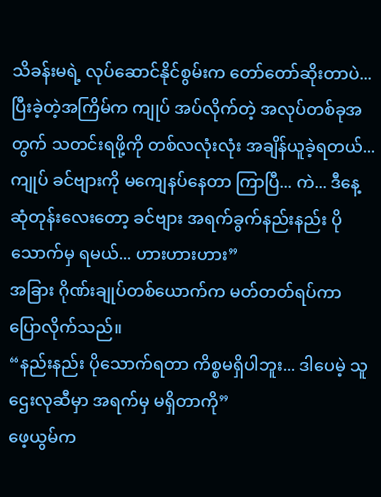သိခန်းမရဲ့ လုပ်ဆောင်နိုင်စွမ်းက တော်တော်ဆိုးတာပဲ... ပြီးခဲ့တဲ့အကြိမ်က ကျုပ် အပ်လိုက်တဲ့ အလုပ်တစ်ခုအတွက် သတင်းရဖို့ကို တစ်လလုံးလုံး အချိန်ယူခဲ့ရတယ်... ကျုပ် ခင်ဗျားကို မကျေနပ်နေတာ ကြာပြီ... ကဲ... ဒီနေ့ ဆုံတုန်းလေးတော့ ခင်ဗျား အရက်ခွက်နည်းနည်း ပိုသောက်မှ ရမယ်... ဟားဟားဟား”
အခြား ဂိုဏ်းချုပ်တစ်ယောက်က မတ်တတ်ရပ်ကာ ပြောလိုက်သည်။
“နည်းနည်း ပိုသောက်ရတာ ကိစ္စမရှိပါဘူး... ဒါပေမဲ့ သူဌေးလုဆီမှာ အရက်မှ မရှိတာကို”
ဖေ့ယွမ်က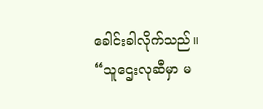ခေါင်းခါလိုက်သည်။
“သူဌေးလုဆီမှာ မ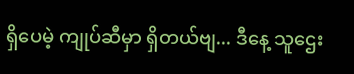ရှိပေမဲ့ ကျုပ်ဆီမှာ ရှိတယ်ဗျ... ဒီနေ့ သူဌေး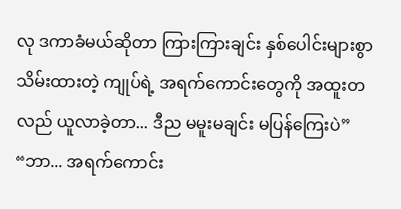လု ဒကာခံမယ်ဆိုတာ ကြားကြားချင်း နှစ်ပေါင်းများစွာ သိမ်းထားတဲ့ ကျုပ်ရဲ့ အရက်ကောင်းတွေကို အထူးတလည် ယူလာခဲ့တာ... ဒီည မမူးမချင်း မပြန်ကြေးပဲ”
“ဘာ... အရက်ကောင်း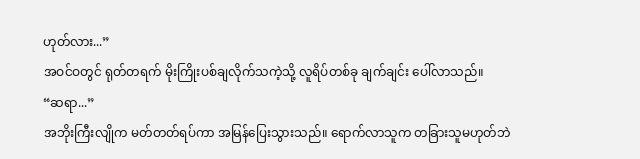ဟုတ်လား...”
အဝင်ဝတွင် ရုတ်တရက် မိုးကြိုးပစ်ချလိုက်သကဲ့သို့ လူရိပ်တစ်ခု ချက်ချင်း ပေါ်လာသည်။
“ဆရာ...”
အဘိုးကြီးလျိုက မတ်တတ်ရပ်ကာ အမြန်ပြေးသွားသည်။ ရောက်လာသူက တခြားသူမဟုတ်ဘဲ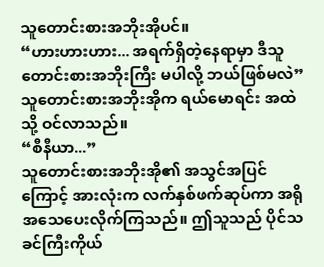သူတောင်းစားအဘိုးအိုပင်။
“ဟားဟားဟား... အရက်ရှိတဲ့နေရာမှာ ဒီသူတောင်းစားအဘိုးကြီး မပါလို့ ဘယ်ဖြစ်မလဲ”
သူတောင်းစားအဘိုးအိုက ရယ်မောရင်း အထဲသို့ ဝင်လာသည်။
“စီနီယာ...”
သူတောင်းစားအဘိုးအို၏ အသွင်အပြင်ကြောင့် အားလုံးက လက်နှစ်ဖက်ဆုပ်ကာ အရိုအသေပေးလိုက်ကြသည်။ ဤသူသည် ပိုင်သခင်ကြီးကိုယ်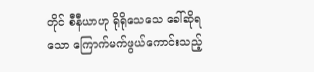တိုင် စီနီယာဟု ရိုရိုသေသေ ခေါ်ဆိုရသော ကြောက်မက်ဖွယ်ကောင်းသည့်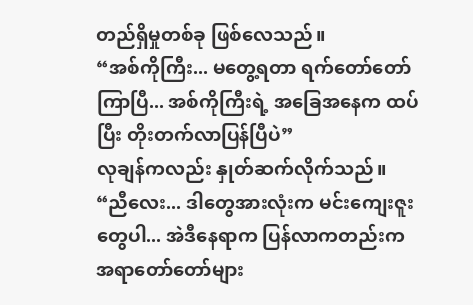တည်ရှိမှုတစ်ခု ဖြစ်လေသည်။
“အစ်ကိုကြီး... မတွေ့ရတာ ရက်တော်တော်ကြာပြီ... အစ်ကိုကြီးရဲ့ အခြေအနေက ထပ်ပြီး တိုးတက်လာပြန်ပြီပဲ”
လုချန်ကလည်း နှုတ်ဆက်လိုက်သည်။
“ညီလေး... ဒါတွေအားလုံးက မင်းကျေးဇူးတွေပါ... အဲဒီနေရာက ပြန်လာကတည်းက အရာတော်တော်များ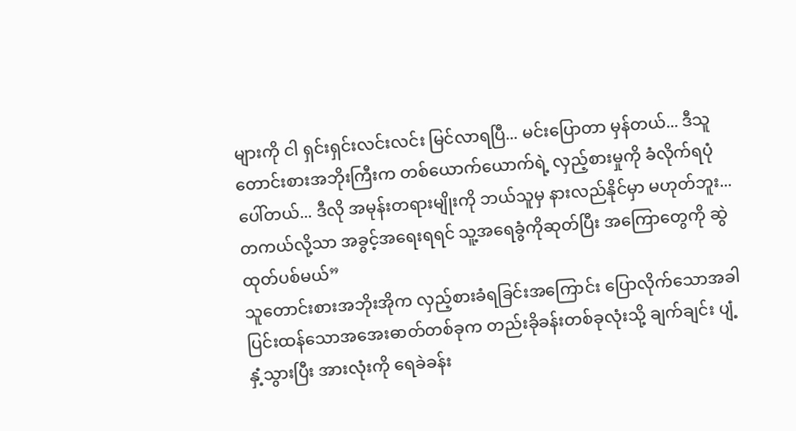များကို ငါ ရှင်းရှင်းလင်းလင်း မြင်လာရပြီ... မင်းပြောတာ မှန်တယ်... ဒီသူတောင်းစားအဘိုးကြီးက တစ်ယောက်ယောက်ရဲ့ လှည့်စားမှုကို ခံလိုက်ရပုံပေါ်တယ်... ဒီလို အမုန်းတရားမျိုးကို ဘယ်သူမှ နားလည်နိုင်မှာ မဟုတ်ဘူး... တကယ်လို့သာ အခွင့်အရေးရရင် သူ့အရေခွံကိုဆုတ်ပြီး အကြောတွေကို ဆွဲထုတ်ပစ်မယ်”
သူတောင်းစားအဘိုးအိုက လှည့်စားခံရခြင်းအကြောင်း ပြောလိုက်သောအခါ ပြင်းထန်သောအအေးဓာတ်တစ်ခုက တည်းခိုခန်းတစ်ခုလုံးသို့ ချက်ချင်း ပျံ့နှံ့သွားပြီး အားလုံးကို ရေခဲခန်း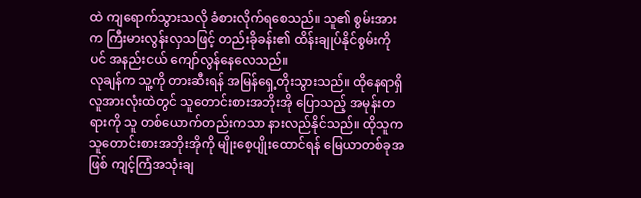ထဲ ကျရောက်သွားသလို ခံစားလိုက်ရစေသည်။ သူ၏ စွမ်းအားက ကြီးမားလွန်းလှသဖြင့် တည်းခိုခန်း၏ ထိန်းချုပ်နိုင်စွမ်းကိုပင် အနည်းငယ် ကျော်လွန်နေလေသည်။
လုချန်က သူ့ကို တားဆီးရန် အမြန်ရှေ့တိုးသွားသည်။ ထိုနေရာရှိ လူအားလုံးထဲတွင် သူတောင်းစားအဘိုးအို ပြောသည့် အမုန်းတရားကို သူ တစ်ယောက်တည်းကသာ နားလည်နိုင်သည်။ ထိုသူက သူတောင်းစားအဘိုးအိုကို မျိုးစေ့ပျိုးထောင်ရန် မြေယာတစ်ခုအဖြစ် ကျင့်ကြံအသုံးချ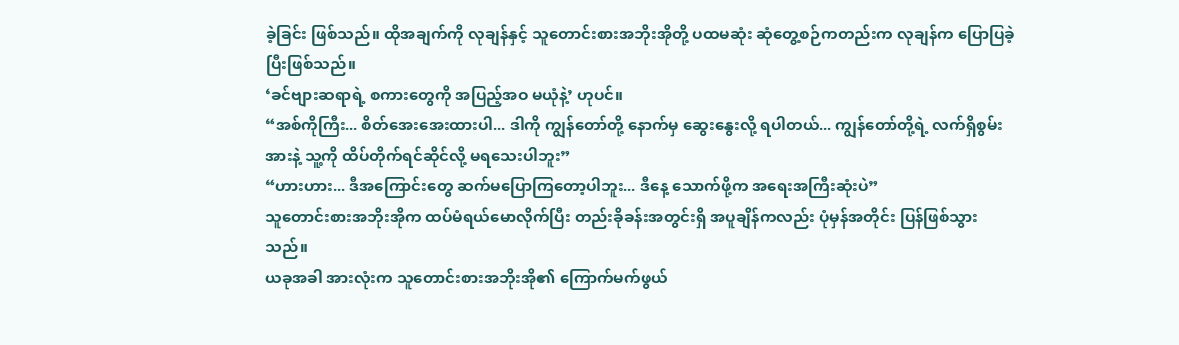ခဲ့ခြင်း ဖြစ်သည်။ ထိုအချက်ကို လုချန်နှင့် သူတောင်းစားအဘိုးအိုတို့ ပထမဆုံး ဆုံတွေ့စဉ်ကတည်းက လုချန်က ပြောပြခဲ့ပြီးဖြစ်သည်။
‘ခင်ဗျားဆရာရဲ့ စကားတွေကို အပြည့်အဝ မယုံနဲ့’ ဟုပင်။
“အစ်ကိုကြီး... စိတ်အေးအေးထားပါ... ဒါကို ကျွန်တော်တို့ နောက်မှ ဆွေးနွေးလို့ ရပါတယ်... ကျွန်တော်တို့ရဲ့ လက်ရှိစွမ်းအားနဲ့ သူ့ကို ထိပ်တိုက်ရင်ဆိုင်လို့ မရသေးပါဘူး”
“ဟားဟား... ဒီအကြောင်းတွေ ဆက်မပြောကြတော့ပါဘူး... ဒီနေ့ သောက်ဖို့က အရေးအကြီးဆုံးပဲ”
သူတောင်းစားအဘိုးအိုက ထပ်မံရယ်မောလိုက်ပြီး တည်းခိုခန်းအတွင်းရှိ အပူချိန်ကလည်း ပုံမှန်အတိုင်း ပြန်ဖြစ်သွားသည်။
ယခုအခါ အားလုံးက သူတောင်းစားအဘိုးအို၏ ကြောက်မက်ဖွယ်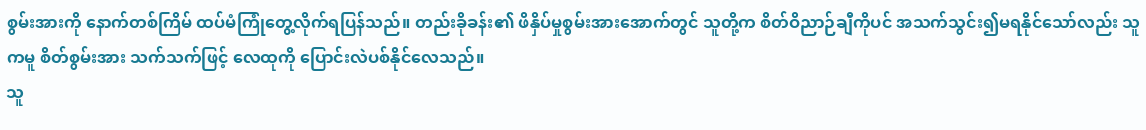စွမ်းအားကို နောက်တစ်ကြိမ် ထပ်မံကြုံတွေ့လိုက်ရပြန်သည်။ တည်းခိုခန်း၏ ဖိနှိပ်မှုစွမ်းအားအောက်တွင် သူတို့က စိတ်ဝိညာဉ်ချီကိုပင် အသက်သွင်း၍မရနိုင်သော်လည်း သူကမူ စိတ်စွမ်းအား သက်သက်ဖြင့် လေထုကို ပြောင်းလဲပစ်နိုင်လေသည်။
သူ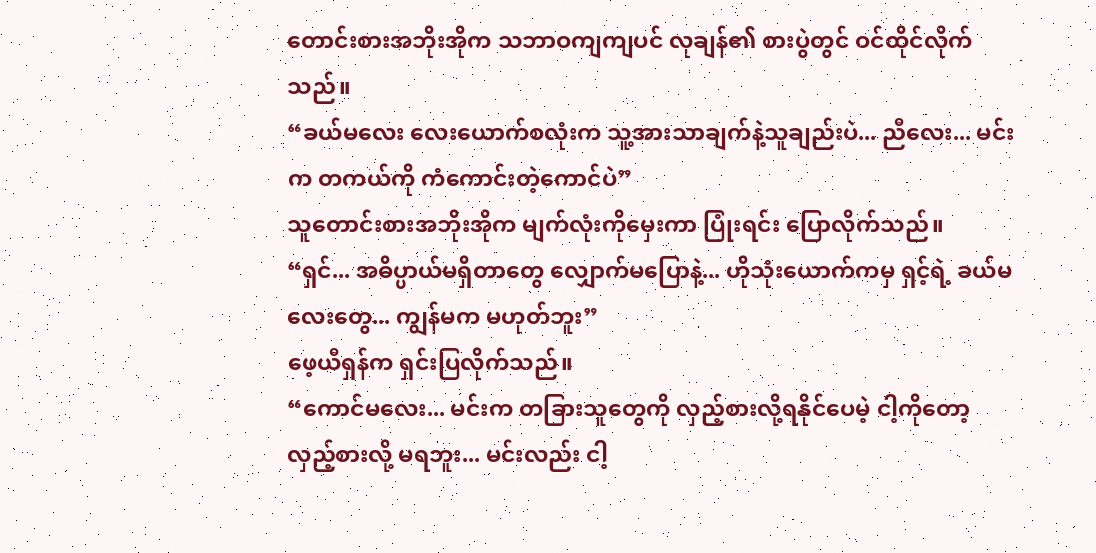တောင်းစားအဘိုးအိုက သဘာဝကျကျပင် လုချန်၏ စားပွဲတွင် ဝင်ထိုင်လိုက်သည်။
“ခယ်မလေး လေးယောက်စလုံးက သူ့အားသာချက်နဲ့သူချည်းပဲ... ညီလေး... မင်းက တကယ်ကို ကံကောင်းတဲ့ကောင်ပဲ”
သူတောင်းစားအဘိုးအိုက မျက်လုံးကိုမှေးကာ ပြုံးရင်း ပြောလိုက်သည်။
“ရှင်... အဓိပ္ပာယ်မရှိတာတွေ လျှောက်မပြောနဲ့... ဟိုသုံးယောက်ကမှ ရှင့်ရဲ့ ခယ်မလေးတွေ... ကျွန်မက မဟုတ်ဘူး”
ဖေ့ယီရှန်က ရှင်းပြလိုက်သည်။
“ကောင်မလေး... မင်းက တခြားသူတွေကို လှည့်စားလို့ရနိုင်ပေမဲ့ ငါ့ကိုတော့ လှည့်စားလို့ မရဘူး... မင်းလည်း ငါ့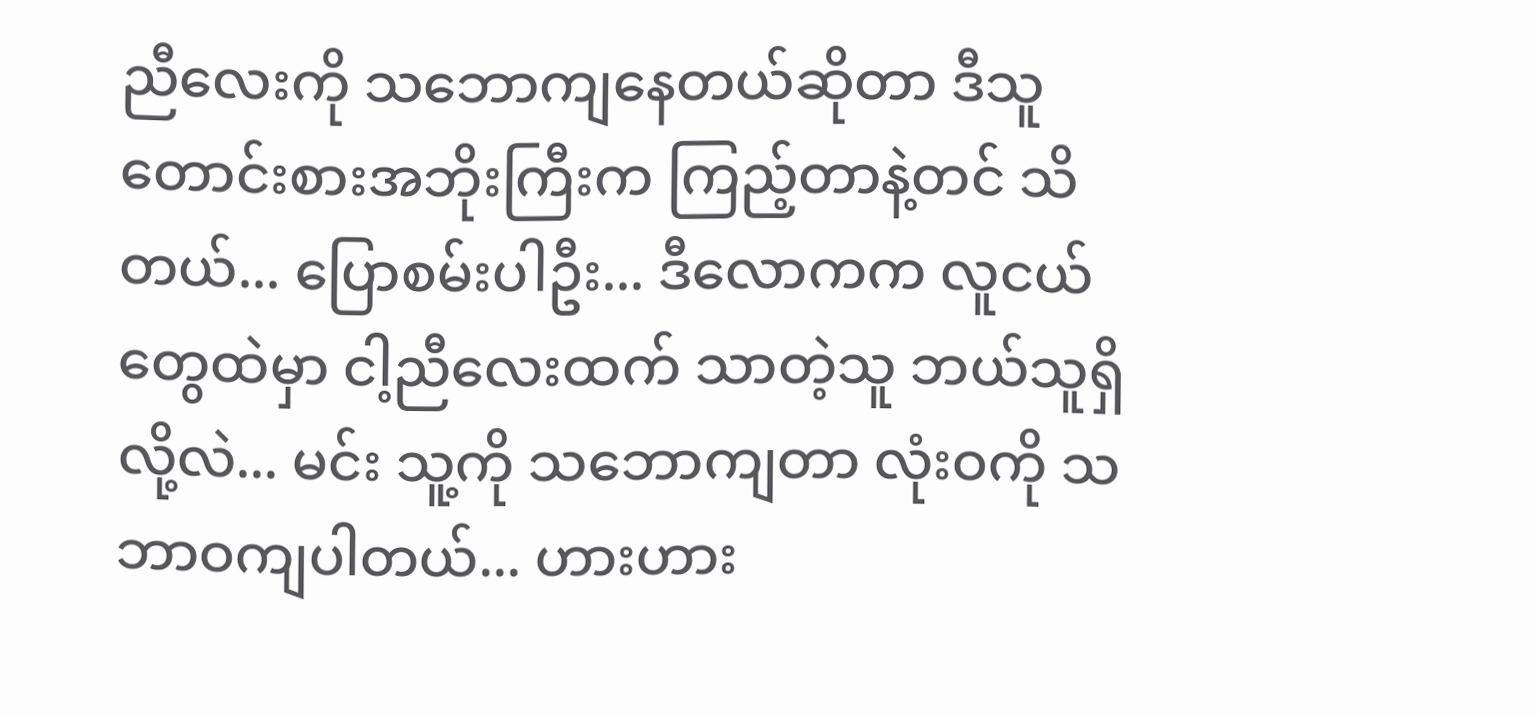ညီလေးကို သဘောကျနေတယ်ဆိုတာ ဒီသူတောင်းစားအဘိုးကြီးက ကြည့်တာနဲ့တင် သိတယ်... ပြောစမ်းပါဦး... ဒီလောကက လူငယ်တွေထဲမှာ ငါ့ညီလေးထက် သာတဲ့သူ ဘယ်သူရှိလို့လဲ... မင်း သူ့ကို သဘောကျတာ လုံးဝကို သဘာဝကျပါတယ်... ဟားဟား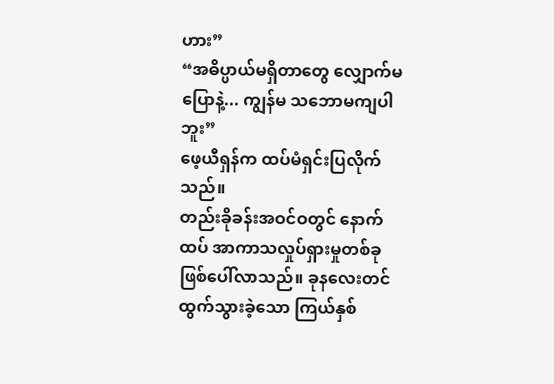ဟား”
“အဓိပ္ပာယ်မရှိတာတွေ လျှောက်မပြောနဲ့... ကျွန်မ သဘောမကျပါဘူး”
ဖေ့ယီရှန်က ထပ်မံရှင်းပြလိုက်သည်။
တည်းခိုခန်းအဝင်ဝတွင် နောက်ထပ် အာကာသလှုပ်ရှားမှုတစ်ခု ဖြစ်ပေါ်လာသည်။ ခုနလေးတင် ထွက်သွားခဲ့သော ကြယ်နှစ်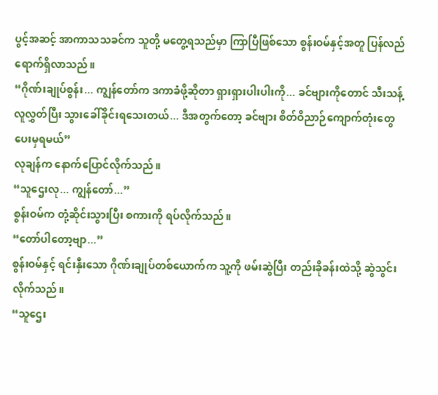ပွင့်အဆင့် အာကာသသခင်က သူတို့ မတွေ့ရသည်မှာ ကြာပြီဖြစ်သော စွန်းဝမ်နှင့်အတူ ပြန်လည်ရောက်ရှိလာသည်။
“ဂိုဏ်းချုပ်စွန်း... ကျွန်တော်က ဒကာခံဖို့ဆိုတာ ရှားရှားပါးပါးကို... ခင်ဗျားကိုတောင် သီးသန့် လူလွှတ်ပြီး သွားခေါ်ခိုင်းရသေးတယ်... ဒီအတွက်တော့ ခင်ဗျား စိတ်ဝိညာဉ်ကျောက်တုံးတွေ ပေးမှရမယ်”
လုချန်က နောက်ပြောင်လိုက်သည်။
“သူဌေးလု... ကျွန်တော်...”
စွန်းဝမ်က တုံ့ဆိုင်းသွားပြီး စကားကို ရပ်လိုက်သည်။
“တော်ပါတော့ဗျာ...”
စွန်းဝမ်နှင့် ရင်းနှီးသော ဂိုဏ်းချုပ်တစ်ယောက်က သူ့ကို ဖမ်းဆွဲပြီး တည်းခိုခန်းထဲသို့ ဆွဲသွင်းလိုက်သည်။
“သူဌေး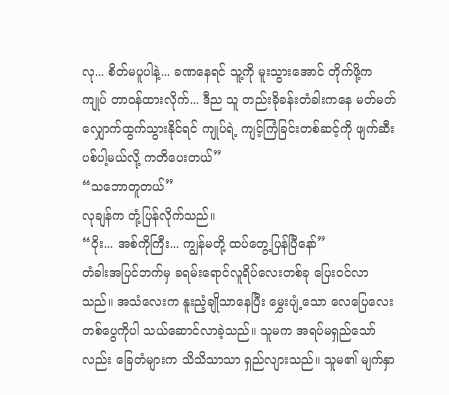လု... စိတ်မပူပါနဲ့... ခဏနေရင် သူ့ကို မူးသွားအောင် တိုက်ဖို့က ကျုပ် တာဝန်ထားလိုက်... ဒီည သူ တည်းခိုခန်းတံခါးကနေ မတ်မတ် လျှောက်ထွက်သွားနိုင်ရင် ကျုပ်ရဲ့ ကျင့်ကြံခြင်းတစ်ဆင့်ကို ဖျက်ဆီးပစ်ပါ့မယ်လို့ ကတိပေးတယ်”
“သဘောတူတယ်”
လုချန်က တုံ့ပြန်လိုက်သည်။
“ဝိုး... အစ်ကိုကြီး... ကျွန်မတို့ ထပ်တွေ့ပြန်ပြီနော်”
တံခါးအပြင်ဘက်မှ ခရမ်းရောင်လူရိပ်လေးတစ်ခု ပြေးဝင်လာသည်။ အသံလေးက နူးညံ့ချိုသာနေပြီး မွှေးပျံ့သော လေပြေလေးတစ်ပွေကိုပါ သယ်ဆောင်လာခဲ့သည်။ သူမက အရပ်မရှည်သော်လည်း ခြေတံများက သိသိသာသာ ရှည်လျားသည်။ သူမ၏ မျက်နှာ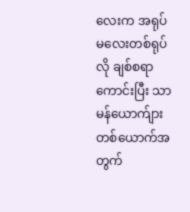လေးက အရုပ်မလေးတစ်ရုပ်လို ချစ်စရာကောင်းပြီး သာမန်ယောက်ျားတစ်ယောက်အတွက်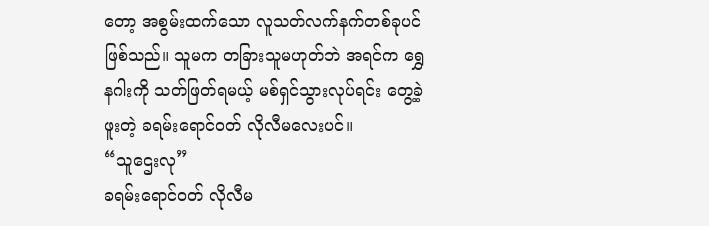တော့ အစွမ်းထက်သော လူသတ်လက်နက်တစ်ခုပင် ဖြစ်သည်။ သူမက တခြားသူမဟုတ်ဘဲ အရင်က ရွှေနဂါးကို သတ်ဖြတ်ရမယ့် မစ်ရှင်သွားလုပ်ရင်း တွေ့ခဲ့ဖူးတဲ့ ခရမ်းရောင်ဝတ် လိုလီမလေးပင်။
“သူဌေးလု”
ခရမ်းရောင်ဝတ် လိုလီမ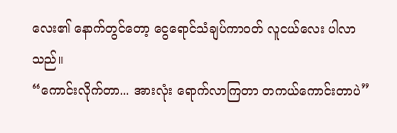လေး၏ နောက်တွင်တော့ ငွေရောင်သံချပ်ကာဝတ် လူငယ်လေး ပါလာသည်။
“ကောင်းလိုက်တာ... အားလုံး ရောက်လာကြတာ တကယ်ကောင်းတာပဲ”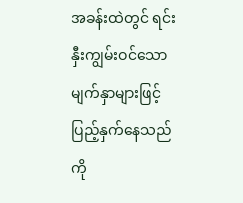အခန်းထဲတွင် ရင်းနှီးကျွမ်းဝင်သော မျက်နှာများဖြင့် ပြည့်နှက်နေသည်ကို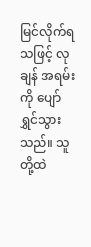မြင်လိုက်ရသဖြင့် လုချန် အရမ်းကို ပျော်ရွှင်သွားသည်။ သူတို့ထဲ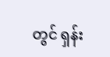တွင် ရှန်း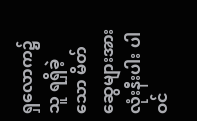ရှလောက၌ သူ ရရှိခဲ့သော မိတ်ဆွေများအားလုံးနီးပါး ပါဝင်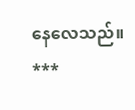နေလေသည်။
***